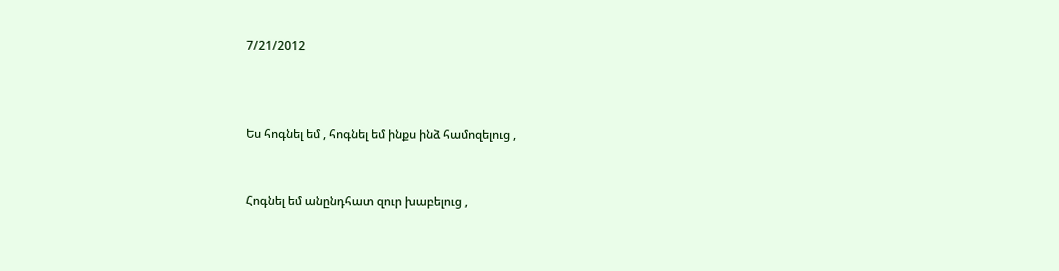7/21/2012



Ես հոգնել եմ , հոգնել եմ ինքս ինձ համոզելուց ,


Հոգնել եմ անընդհատ զուր խաբելուց ,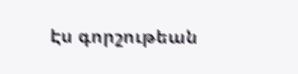Էս գորշութեան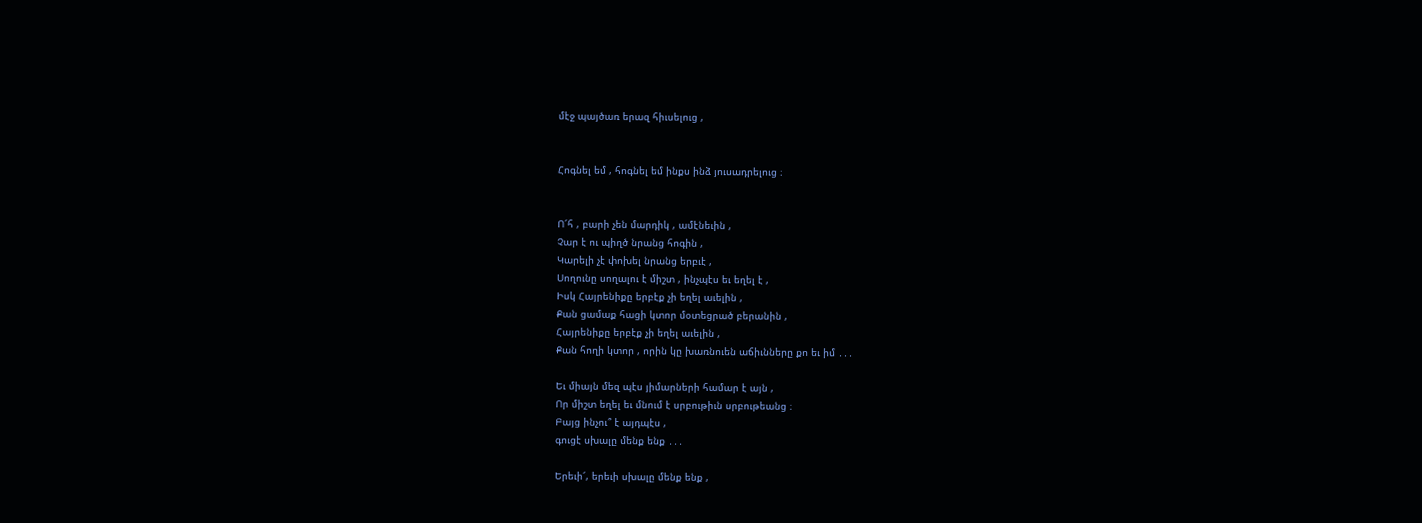մէջ պայծառ երազ հիւսելուց ,


Հոգնել եմ , հոգնել եմ ինքս ինձ յուսադրելուց ։


Ո՜հ , բարի չեն մարդիկ , ամէնեւին ,
Չար է ու պիղծ նրանց հոգին ,
Կարելի չէ փոխել նրանց երբւէ ,
Սողունը սողալու է միշտ , ինչպէս եւ եղել է ,
Իսկ Հայրենիքը երբէք չի եղել աւելին ,
Քան ցամաք հացի կտոր մօտեցրած բերանին ,
Հայրենիքը երբէք չի եղել աւելին ,
Քան հողի կտոր , որին կը խառնուեն աճիւնները քո եւ իմ ․․․

Եւ միայն մեզ պէս յիմարների համար է այն ,
Որ միշտ եղել եւ մնում է սրբութիւն սրբութեանց ։
Բայց ինչու՞ է այդպէս ,
գուցէ սխալը մենք ենք ․․․

Երեւի՜, երեւի սխալը մենք ենք ,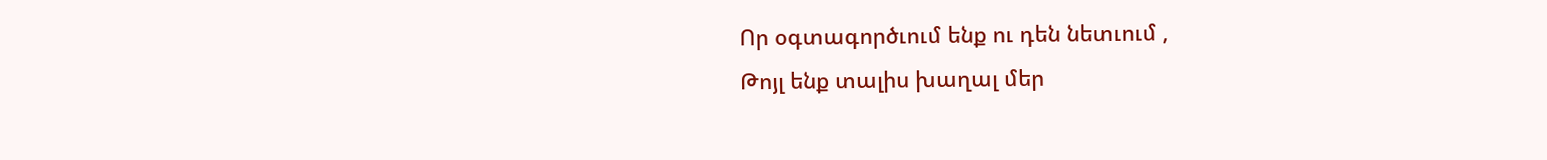Որ օգտագործւում ենք ու դեն նետւում ,
Թոյլ ենք տալիս խաղալ մեր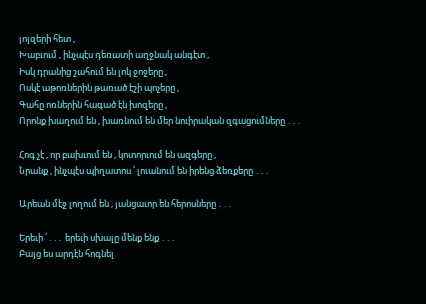յոյզերի հետ ,
Խաբւում , ինչպէս դեռատի աղջնակ անգէտ ,
Իսկ դրանից շահում են լոկ ջոջերը ,
Ոսկէ աթոռներին թառած էշի պոչերը ,
Գահը ոռներին հագած էն խոզերը ,
Որոնք խաղում են , խառնում են մեր նուիրական զգացումները ․․․

Հոգ չէ , որ բախւում են , կոտորւում են ազգերը ,
Նրանք , ինչպէս պիղատոս ՝ լուանում են իրենց ձեռքերը ․․․

Արեան մէջ լողում են , յանցաւոր են հերոսները ․․․

Երեւի ՜․․․ երեւի սխալը մենք ենք ․․․
Բայց ես արդէն հոգնել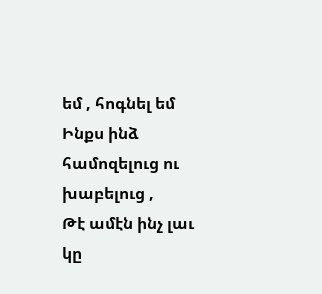եմ , հոգնել եմ
Ինքս ինձ համոզելուց ու խաբելուց ,
Թէ ամէն ինչ լաւ կը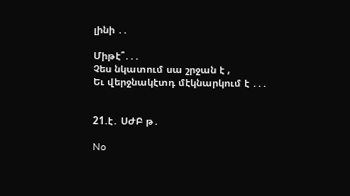լինի ․․

Միթէ՞․․․
Չես նկատում սա շրջան է ,
Եւ վերջնակէտդ մէկնարկում է ․․․


21.է․ ՍԺԲ թ․

No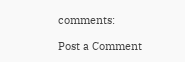comments:

Post a Comment